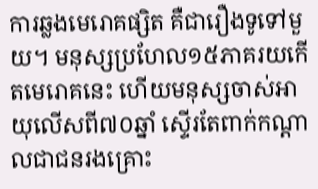ការឆ្លងមេរោគផ្សិត គឺជារឿងទូទៅមួយ។ មនុស្សប្រហែល១៥ភាគរយកើតមេរោគនេះ ហើយមនុស្សចាស់អាយុលើសពី៧០ឆ្នាំ ស្ទើរតែពាក់កណ្តាលជាជនរងគ្រោះ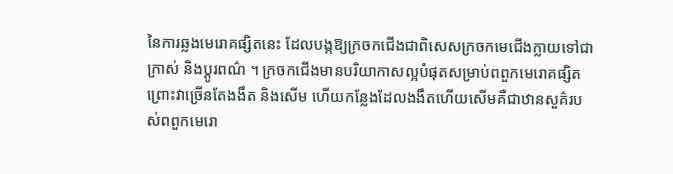នៃការឆ្លងមេរោគផ្សិតនេះ ដែលបង្កឱ្យក្រចកជើងជាពិសេសក្រចកមេជើងក្លាយទៅជាក្រាស់ និងប្តូរពណ៌ ។ ក្រចកជើងមានបរិយាកាសល្អបំផុតសម្រាប់ពពួកមេរោគផ្សិត ព្រោះវាច្រើនតែងងឹត និងសើម ហើយកន្លែងដែលងងឹតហើយសើមគឺជាឋានសួគ៌របស់ពពួកមេរោ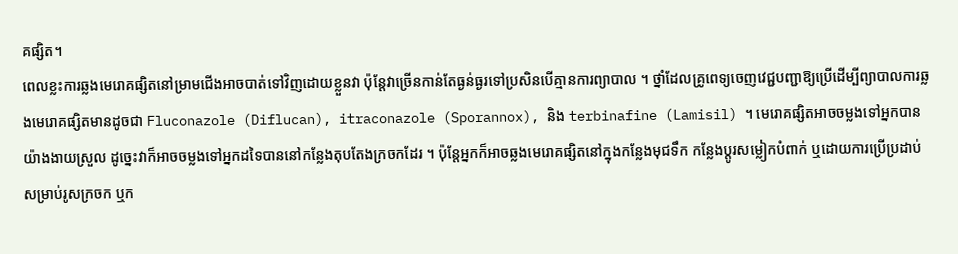គផ្សិត។
ពេលខ្លះការឆ្លងមេរោគផ្សិតនៅម្រាមជើងអាចបាត់ទៅវិញដោយខ្លួនវា ប៉ុន្តែវាច្រើនកាន់តែធ្ងន់ធ្ងរទៅប្រសិនបើគ្មានការព្យាបាល ។ ថ្នាំដែលគ្រូពេទ្យចេញវេជ្ជបញ្ជាឱ្យប្រើដើម្បីព្យាបាលការឆ្លងមេរោគផ្សិតមានដូចជា Fluconazole (Diflucan), itraconazole (Sporannox), និង terbinafine (Lamisil) ។ មេរោគផ្សិតអាចចម្លងទៅអ្នកបានយ៉ាងងាយស្រួល ដូច្នេះវាក៏អាចចម្លងទៅអ្នកដទៃបាននៅកន្លែងតុបតែងក្រចកដែរ ។ ប៉ុន្តែអ្នកក៏អាចឆ្លងមេរោគផ្សិតនៅក្នុងកន្លែងមុជទឹក កន្លែងប្តូរសម្លៀកបំពាក់ ឬដោយការប្រើប្រដាប់សម្រាប់រូសក្រចក ឬក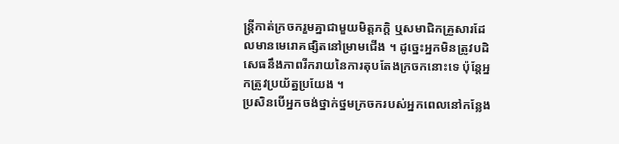ន្ត្រីកាត់ក្រចករួមគ្នាជាមួយមិត្តភក្តិ ឬសមាជិកគ្រួសារដែលមានមេរោគផ្សិតនៅម្រាមជើង ។ ដូច្នេះអ្នកមិនត្រូវបដិសេធនឹងភាពរីករាយនៃការតុបតែងក្រចកនោះទេ ប៉ុន្តែអ្នកត្រូវប្រយ័ត្នប្រយែង ។
ប្រសិនបើអ្នកចង់ថ្នាក់ថ្នមក្រចករបស់អ្នកពេលនៅកន្លែង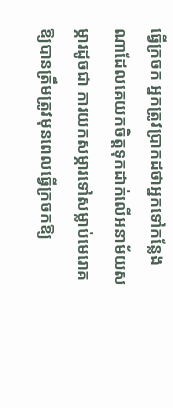ធ្វើក្រចក អ្នកត្រូវប្រាកដថាអ្នកទៅកន្លែងណាដែលគេយកចិត្តទុកដាក់លើអនាម័យសម្ភារដូចជា ការយកសម្ភារទៅសម្លាប់មេរោគឱ្យបានត្រឹមត្រូវមុនពេលធ្វើក្រចកឱ្យ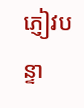ភ្ញៀវបន្ទា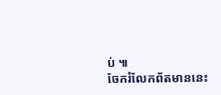ប់ ៕
ចែករំលែកព័តមាននេះ